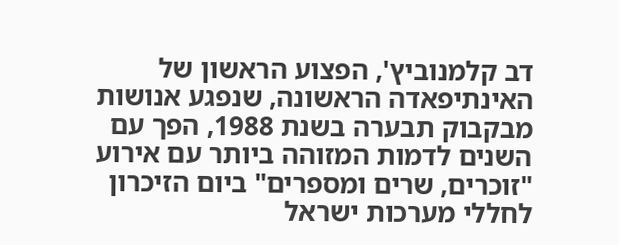דב קלמנוביץ', הפצוע הראשון של האינתיפאדה הראשונה, שנפגע אנושות מבקבוק תבערה בשנת 1988, הפך עם השנים לדמות המזוהה ביותר עם אירוע "זוכרים, שרים ומספרים" ביום הזיכרון לחללי מערכות ישראל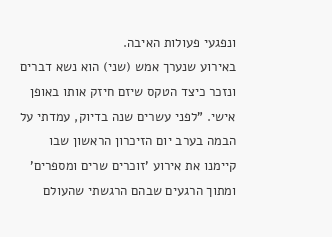ונפגעי פעולות האיבה.
באירוע שנערך אמש (שני) הוא נשא דברים ונזכר כיצד הטקס שיזם חיזק אותו באופן אישי. "לפני עשרים שנה בדיוק, עמדתי על הבמה בערב יום הזיכרון הראשון שבו קיימנו את אירוע 'זוכרים שרים ומספרים' ומתוך הרגעים שבהם הרגשתי שהעולם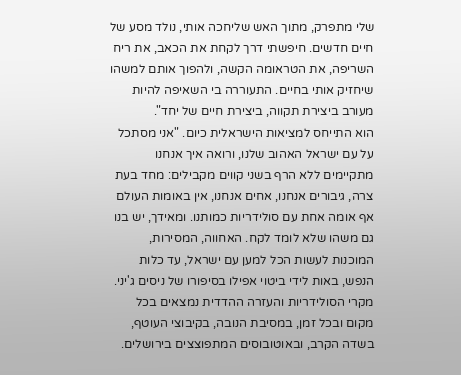שלי מתפרק, מתוך האש שליחכה אותי, נולד מסע של חיים חדשים. חיפשתי דרך לקחת את הכאב, את ריח השריפה, את הטראומה הקשה, ולהפוך אותם למשהו שיחזיק אותי בחיים. התעוררה בי השאיפה להיות מעורב ביצירת תקווה, ביצירת חיים של יחד".
הוא התייחס למציאות הישראלית כיום. "אני מסתכל על עם ישראל האהוב שלנו, ורואה איך אנחנו מתקיימים ללא הרף בשני קווים מקבילים: מחד בעת צרה, גיבורים אנחנו, אחים אנחנו, אין באומות העולם אף אומה אחת עם סולידריות כמותנו. ומאידך, יש בנו גם משהו שלא לומד לקח. האחווה, המסירות, המוכנות לעשות הכל למען עם ישראל, עד כלות הנפש, באות לידי ביטוי אפילו בסיפורו של ניסים ג'יני. מקרי הסולידריות והעזרה ההדדית נמצאים בכל מקום ובכל זמן, במסיבת הנובה, בקיבוצי העוטף, בשדה הקרב, ובאוטובוסים המתפוצצים בירושלים.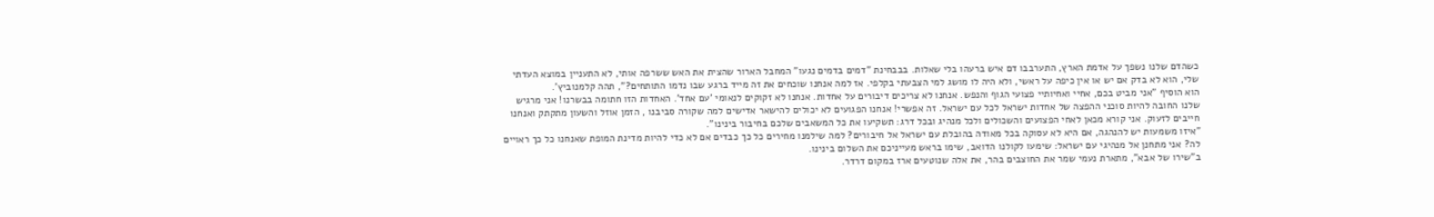כשהדם שלנו נשפך על אדמת הארץ, התערבבו דם איש ברעהו בלי שאלות. בבבחינת "דמים בדמים נגעו" המחבל הארור שהצית את האש ששרפה אותי, לא התעניין במוצא העדתי שלי, הוא לא בדק אם יש או אין כיפה על ראשי, ולא היה לו מושג למי הצבעתי בקלפי. אז למה אנחנו שוכחים את זה מייד ברגע שבו נדמו התותחים?", תהה קלמנוביץ'.
הוא הוסיף "אני מביט בכם, אחיי ואחיותיי פצועי הגוף והנפש. אנחנו לא צריכים דיבורים על אחדות. אנחנו לא זקוקים לנאומי 'עם אחד'. האחדות הזו חתומה בבשרנו! אני מרגיש שלנו החובה להיות סוכני ההפצה של אחדות ישראל לכל עם ישראל. זה אפשרי! אנחנו הפגועים לא יכולים להישאר אדישים למה שקורה סביבנו , הזמן אוזל והשעון מתקתק ואנחנו חייבים לזעוק. אני קורא מכאן לאחי הפצועים והשכולים ולכל מנהיג ובכל דרג: תשקיעו את כל המשאבים שלכם בחיבור בינינו".
"איזו משמעות יש להנהגה, אם היא לא עסוקה בכל מאודה בהובלת עם ישראל אל חיבורים? למה שילמנו מחירים כל כך כבדים אם לא כדי להיות מדינת המופת שאנחנו כל כך ראויים לה? אני מתחנן אל מנהיגי עם ישראל: שימעו לקולנו הדואב, שימו בראש מעייניכם את השלום בינינו.
ב"שירו של אבא", מתארת נעמי שמר את החוצבים בהר, את אלה שנוטעים ארז במקום דרדר.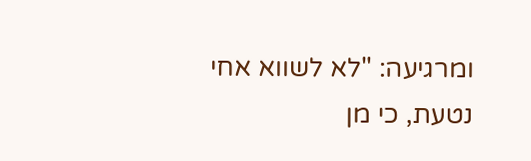ומרגיעה: "לא לשווא אחי נטעת, כי מן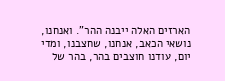הארזים האלה ייבנה ההר". ואנחנו, נושאי הכאב, אנחנו, שחצבנו, ומדי יום, עודנו חוצבים בהר, בהר של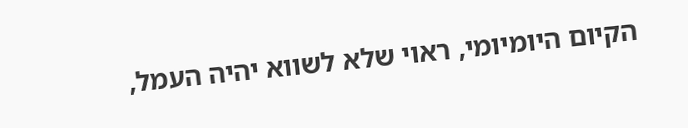הקיום היומיומי, ראוי שלא לשווא יהיה העמל,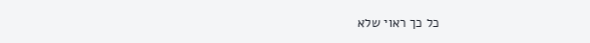כל כך ראוי שלא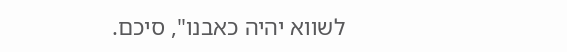לשווא יהיה כאבנו", סיכם.